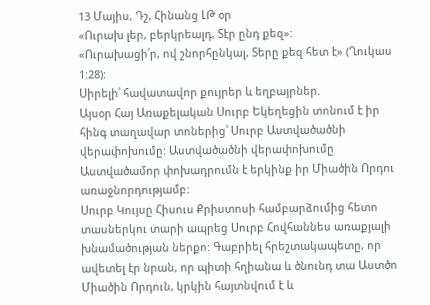13 Մայիս, Դշ, Հինանց ԼԹ օր
«Ուրախ լեր, բերկրեալդ, Տէր ընդ քեզ»:
«Ուրախացի՛ր, ով շնորհընկալ, Տերը քեզ հետ է» (Ղուկաս 1:28):
Սիրելի՛ հավատավոր քույրեր և եղբայրներ.
Այսօր Հայ Առաքելական Սուրբ Եկեղեցին տոնում է իր հինգ տաղավար տոներից՝ Սուրբ Աստվածածնի վերափոխումը: Աստվածածնի վերափոխումը Աստվածամոր փոխադրումն է երկինք իր Միածին Որդու առաջնորդությամբ:
Սուրբ Կույսը Հիսուս Քրիստոսի համբարձումից հետո տասներկու տարի ապրեց Սուրբ Հովհաննես առաքյալի խնամածության ներքո: Գաբրիել հրեշտակապետը, որ ավետել էր նրան, որ պիտի հղիանա և ծնունդ տա Աստծո Միածին Որդուն, կրկին հայտնվում է և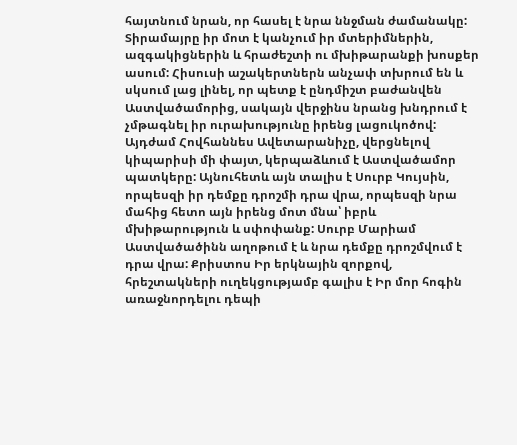հայտնում նրան, որ հասել է նրա ննջման ժամանակը: Տիրամայրը իր մոտ է կանչում իր մտերիմներին, ազգակիցներին և հրաժեշտի ու մխիթարանքի խոսքեր ասում: Հիսուսի աշակերտներն անչափ տխրում են և սկսում լաց լինել, որ պետք է ընդմիշտ բաժանվեն Աստվածամորից, սակայն վերջինս նրանց խնդրում է չմթագնել իր ուրախությունը իրենց լացուկոծով:
Այդժամ Հովհաննես Ավետարանիչը, վերցնելով կիպարիսի մի փայտ, կերպաձևում է Աստվածամոր պատկերը: Այնուհետև այն տալիս է Սուրբ Կույսին, որպեսզի իր դեմքը դրոշմի դրա վրա, որպեսզի նրա մահից հետո այն իրենց մոտ մնա՝ իբրև մխիթարություն և սփոփանք: Սուրբ Մարիամ Աստվածածինն աղոթում է և նրա դեմքը դրոշմվում է դրա վրա: Քրիստոս Իր երկնային զորքով, հրեշտակների ուղեկցությամբ գալիս է Իր մոր հոգին առաջնորդելու դեպի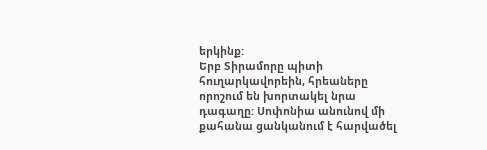երկինք:
Երբ Տիրամորը պիտի հուղարկավորեին, հրեաները որոշում են խորտակել նրա դագաղը: Սոփոնիա անունով մի քահանա ցանկանում է հարվածել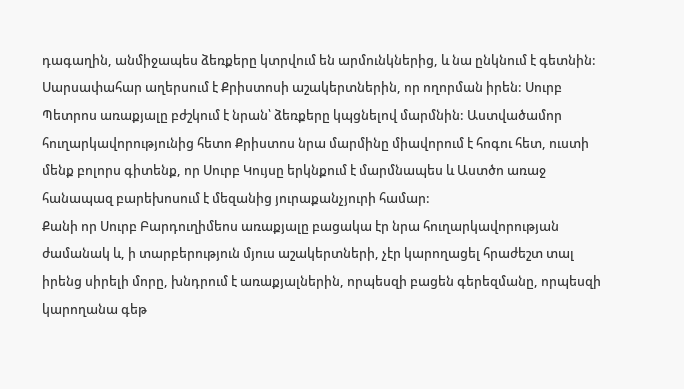դագաղին, անմիջապես ձեռքերը կտրվում են արմունկներից, և նա ընկնում է գետնին: Սարսափահար աղերսում է Քրիստոսի աշակերտներին, որ ողորման իրեն: Սուրբ Պետրոս առաքյալը բժշկում է նրան՝ ձեռքերը կպցնելով մարմնին: Աստվածամոր հուղարկավորությունից հետո Քրիստոս նրա մարմինը միավորում է հոգու հետ, ուստի մենք բոլորս գիտենք, որ Սուրբ Կույսը երկնքում է մարմնապես և Աստծո առաջ հանապազ բարեխոսում է մեզանից յուրաքանչյուրի համար:
Քանի որ Սուրբ Բարդուղիմեոս առաքյալը բացակա էր նրա հուղարկավորության ժամանակ և, ի տարբերություն մյուս աշակերտների, չէր կարողացել հրաժեշտ տալ իրենց սիրելի մորը, խնդրում է առաքյալներին, որպեսզի բացեն գերեզմանը, որպեսզի կարողանա գեթ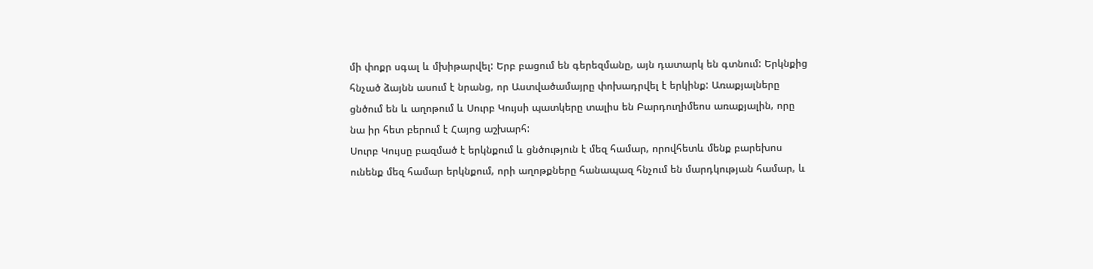մի փոքր սգալ և մխիթարվել: Երբ բացում են գերեզմանը, այն դատարկ են գտնում: Երկնքից հնչած ձայնն ասում է նրանց, որ Աստվածամայրը փոխադրվել է երկինք: Առաքյալները ցնծում են և աղոթում և Սուրբ Կույսի պատկերը տալիս են Բարդուղիմեոս առաքյալին, որը նա իր հետ բերում է Հայոց աշխարհ:
Սուրբ Կույսը բազմած է երկնքում և ցնծություն է մեզ համար, որովհետև մենք բարեխոս ունենք մեզ համար երկնքում, որի աղոթքները հանապազ հնչում են մարդկության համար, և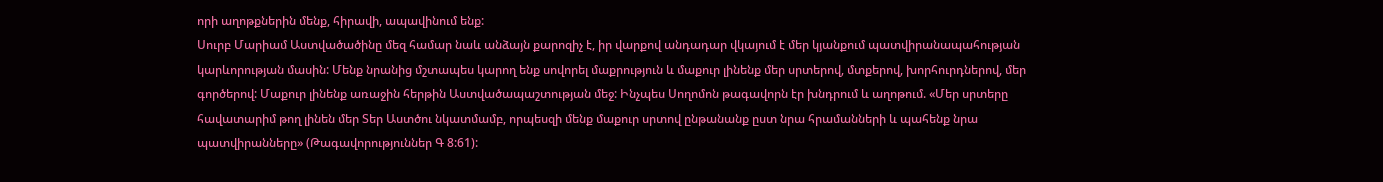որի աղոթքներին մենք, հիրավի, ապավինում ենք:
Սուրբ Մարիամ Աստվածածինը մեզ համար նաև անձայն քարոզիչ է, իր վարքով անդադար վկայում է մեր կյանքում պատվիրանապահության կարևորության մասին: Մենք նրանից մշտապես կարող ենք սովորել մաքրություն և մաքուր լինենք մեր սրտերով, մտքերով, խորհուրդներով, մեր գործերով: Մաքուր լինենք առաջին հերթին Աստվածապաշտության մեջ: Ինչպես Սողոմոն թագավորն էր խնդրում և աղոթում. «Մեր սրտերը հավատարիմ թող լինեն մեր Տեր Աստծու նկատմամբ, որպեսզի մենք մաքուր սրտով ընթանանք ըստ նրա հրամանների և պահենք նրա պատվիրանները» (Թագավորություններ Գ 8:61):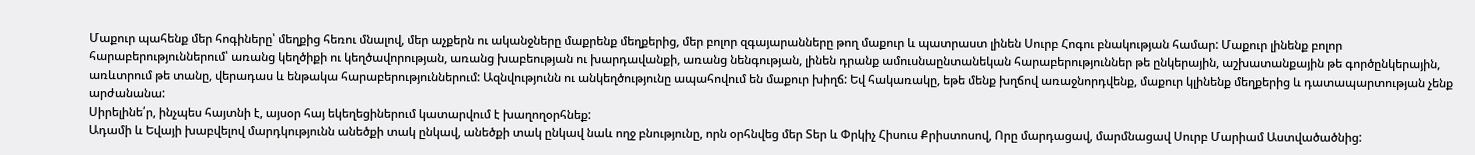Մաքուր պահենք մեր հոգիները՝ մեղքից հեռու մնալով, մեր աչքերն ու ականջները մաքրենք մեղքերից, մեր բոլոր զգայարանները թող մաքուր և պատրաստ լինեն Սուրբ Հոգու բնակության համար: Մաքուր լինենք բոլոր հարաբերություններում՝ առանց կեղծիքի ու կեղծավորության, առանց խաբեության ու խարդավանքի, առանց նենգության, լինեն դրանք ամուսնաընտանեկան հարաբերություններ թե ընկերային, աշխատանքային թե գործընկերային, առևտրում թե տանը, վերադաս և ենթակա հարաբերություններում: Ազնվությունն ու անկեղծությունը ապահովում են մաքուր խիղճ: Եվ հակառակը, եթե մենք խղճով առաջնորդվենք, մաքուր կլինենք մեղքերից և դատապարտության չենք արժանանա:
Սիրելինե՛ր, ինչպես հայտնի է, այսօր հայ եկեղեցիներում կատարվում է խաղողօրհնեք:
Ադամի և Եվայի խաբվելով մարդկությունն անեծքի տակ ընկավ, անեծքի տակ ընկավ նաև ողջ բնությունը, որն օրհնվեց մեր Տեր և Փրկիչ Հիսուս Քրիստոսով, Որը մարդացավ, մարմնացավ Սուրբ Մարիամ Աստվածածնից: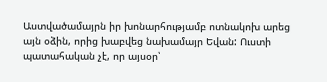Աստվածամայրն իր խոնարհությամբ ոտնակոխ արեց այն օձին, որից խաբվեց նախամայր Եվան: Ուստի պատահական չէ, որ այսօր՝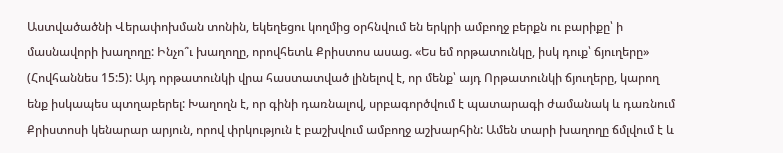Աստվածածնի Վերափոխման տոնին, եկեղեցու կողմից օրհնվում են երկրի ամբողջ բերքն ու բարիքը՝ ի մասնավորի խաղողը: Ինչո՞ւ խաղողը, որովհետև Քրիստոս ասաց. «Ես եմ որթատունկը, իսկ դուք՝ ճյուղերը» (Հովհաննես 15:5): Այդ որթատունկի վրա հաստատված լինելով է, որ մենք՝ այդ Որթատունկի ճյուղերը, կարող ենք իսկապես պտղաբերել: Խաղողն է, որ գինի դառնալով, սրբագործվում է պատարագի ժամանակ և դառնում Քրիստոսի կենարար արյուն, որով փրկություն է բաշխվում ամբողջ աշխարհին: Ամեն տարի խաղողը ճմլվում է և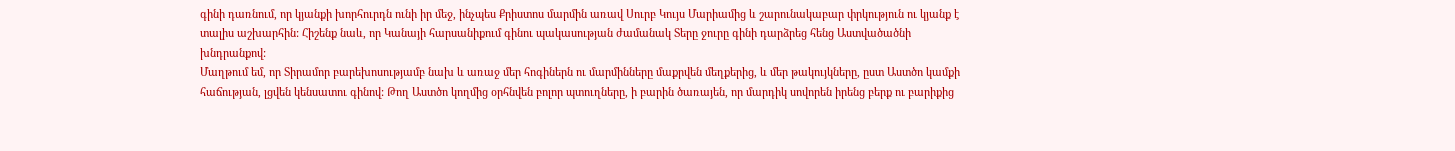գինի դառնում, որ կյանքի խորհուրդն ունի իր մեջ, ինչպես Քրիստոս մարմին առավ Սուրբ Կույս Մարիամից և շարունակաբար փրկություն ու կյանք է տալիս աշխարհին: Հիշենք նաև, որ Կանայի հարսանիքում գինու պակասության ժամանակ Տերը ջուրը գինի դարձրեց հենց Աստվածածնի խնդրանքով:
Մաղթում եմ, որ Տիրամոր բարեխոսությամբ նախ և առաջ մեր հոգիներն ու մարմինները մաքրվեն մեղքերից, և մեր թակույկները, ըստ Աստծո կամքի հաճության, լցվեն կենսատու գինով: Թող Աստծո կողմից օրհնվեն բոլոր պտուղները, ի բարին ծառայեն, որ մարդիկ սովորեն իրենց բերք ու բարիքից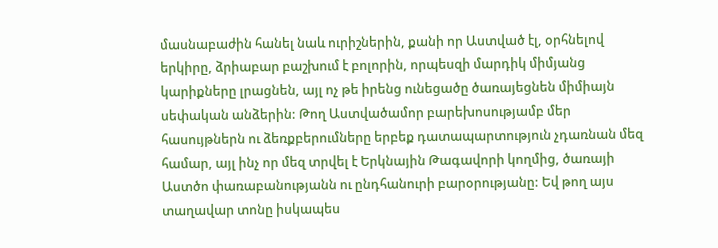մասնաբաժին հանել նաև ուրիշներին, քանի որ Աստված էլ, օրհնելով երկիրը, ձրիաբար բաշխում է բոլորին, որպեսզի մարդիկ միմյանց կարիքները լրացնեն, այլ ոչ թե իրենց ունեցածը ծառայեցնեն միմիայն սեփական անձերին: Թող Աստվածամոր բարեխոսությամբ մեր հասույթներն ու ձեռքբերումները երբեք դատապարտություն չդառնան մեզ համար, այլ ինչ որ մեզ տրվել է Երկնային Թագավորի կողմից, ծառայի Աստծո փառաբանությանն ու ընդհանուրի բարօրությանը: Եվ թող այս տաղավար տոնը իսկապես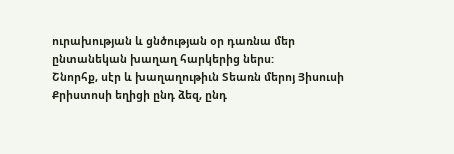ուրախության և ցնծության օր դառնա մեր ընտանեկան խաղաղ հարկերից ներս:
Շնորհք, սէր և խաղաղութիւն Տեառն մերոյ Յիսուսի Քրիստոսի եղիցի ընդ ձեզ, ընդ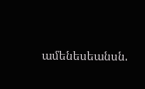ամենեսեանսն.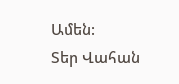Ամեն:
Տեր Վահան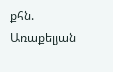քհն. Առաքելյան